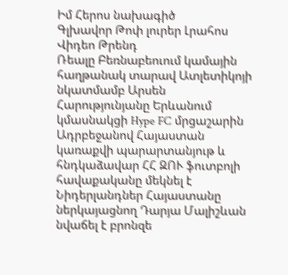Իմ Հերոս նախագիծ
Գլխավոր Թոփ լուրեր Լրահոս Վիդեո Թրենդ
Ռեալը Բեռնաբեուում կամային հաղթանակ տարավ Ատլետիկոյի նկատմամբ Արսեն Հարությունյանը Երևանում կմասնակցի Hype FC մրցաշարին Ադրբեջանով Հայաստան կառաքվի պարարտանյութ և հնդկաձավար ՀՀ ԶՈՒ ֆուտբոլի հավաքականը մեկնել է Նիդերլանդներ Հայաստանը ներկայացնող Դարյա Մալիշևան նվաճել է բրոնզե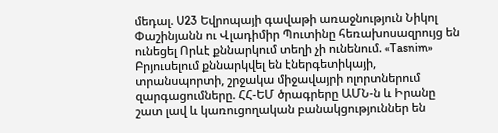մեդալ. U23 Եվրոպայի գավաթի առաջնություն Նիկոլ Փաշինյանն ու Վլադիմիր Պուտինը հեռախոսազրույց են ունեցել Որևէ քննարկում տեղի չի ունենում. «Tasnim» Բրյուսելում քննարկվել են էներգետիկայի, տրանսպորտի, շրջակա միջավայրի ոլորտներում զարգացումները. ՀՀ-ԵՄ ծրագրերը ԱՄՆ-ն և Իրանը շատ լավ և կառուցողական բանակցություններ են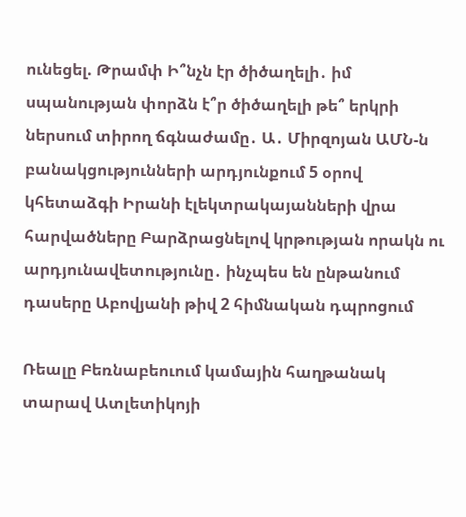ունեցել. Թրամփ Ի՞նչն էր ծիծաղելի․ իմ սպանության փորձն է՞ր ծիծաղելի թե՞ երկրի ներսում տիրող ճգնաժամը․ Ա․ Միրզոյան ԱՄՆ-ն բանակցությունների արդյունքում 5 օրով կհետաձգի Իրանի էլեկտրակայանների վրա հարվածները Բարձրացնելով կրթության որակն ու արդյունավետությունը․ ինչպես են ընթանում դասերը Աբովյանի թիվ 2 հիմնական դպրոցում

Ռեալը Բեռնաբեուում կամային հաղթանակ տարավ Ատլետիկոյի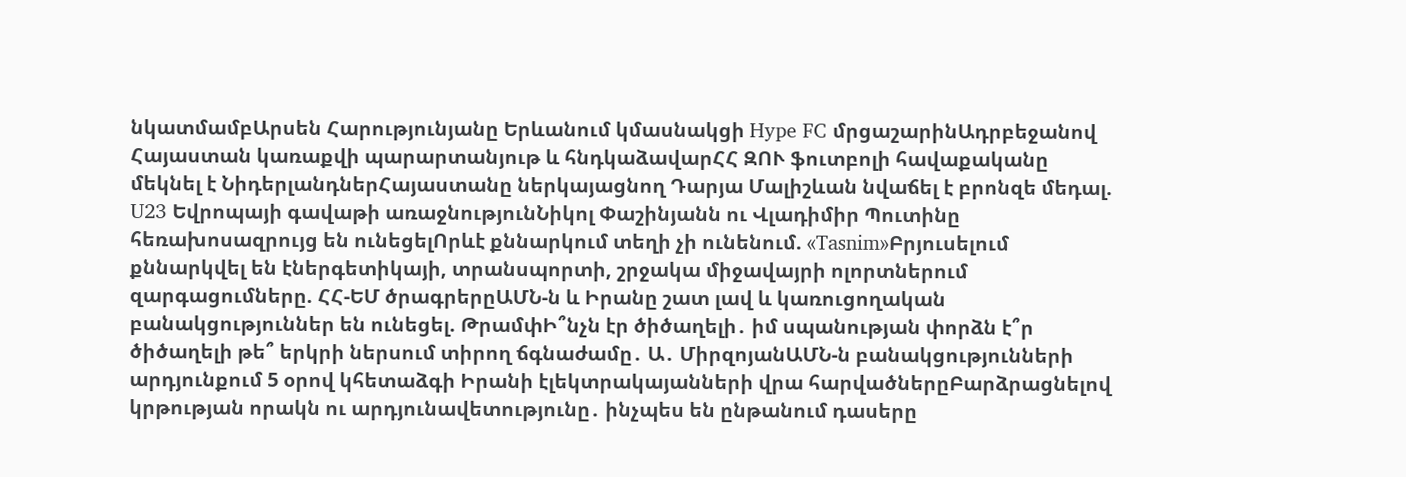նկատմամբԱրսեն Հարությունյանը Երևանում կմասնակցի Hype FC մրցաշարինԱդրբեջանով Հայաստան կառաքվի պարարտանյութ և հնդկաձավարՀՀ ԶՈՒ ֆուտբոլի հավաքականը մեկնել է ՆիդերլանդներՀայաստանը ներկայացնող Դարյա Մալիշևան նվաճել է բրոնզե մեդալ. U23 Եվրոպայի գավաթի առաջնությունՆիկոլ Փաշինյանն ու Վլադիմիր Պուտինը հեռախոսազրույց են ունեցելՈրևէ քննարկում տեղի չի ունենում. «Tasnim»Բրյուսելում քննարկվել են էներգետիկայի, տրանսպորտի, շրջակա միջավայրի ոլորտներում զարգացումները. ՀՀ-ԵՄ ծրագրերըԱՄՆ-ն և Իրանը շատ լավ և կառուցողական բանակցություններ են ունեցել. ԹրամփԻ՞նչն էր ծիծաղելի․ իմ սպանության փորձն է՞ր ծիծաղելի թե՞ երկրի ներսում տիրող ճգնաժամը․ Ա․ ՄիրզոյանԱՄՆ-ն բանակցությունների արդյունքում 5 օրով կհետաձգի Իրանի էլեկտրակայանների վրա հարվածներըԲարձրացնելով կրթության որակն ու արդյունավետությունը․ ինչպես են ընթանում դասերը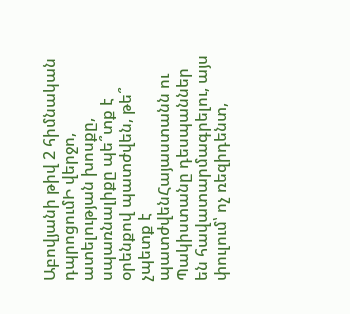Աբովյանի թիվ 2 հիմնական դպրոցումԻ վերջո, ատելության խոսքը, սպառնալիքը պե՞տք է օրենքով պատժվեն, թե՞ չպետք է պատժվենՀայաստանն ու Պակիստանը դեսպաններ են հավատարմագրելու, այս փուլում՝ ոչ ռեզիդենտ,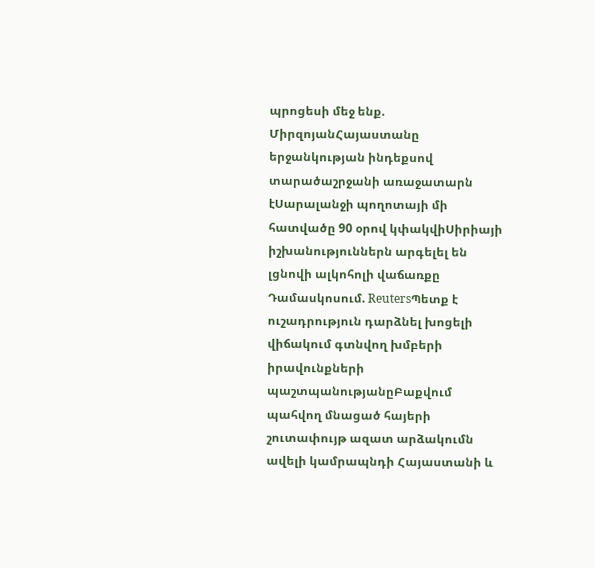պրոցեսի մեջ ենք. ՄիրզոյանՀայաստանը երջանկության ինդեքսով տարածաշրջանի առաջատարն էՍարալանջի պողոտայի մի հատվածը 90 օրով կփակվիՍիրիայի իշխանություններն արգելել են լցնովի ալկոհոլի վաճառքը Դամասկոսում. ReutersՊետք է ուշադրություն դարձնել խոցելի վիճակում գտնվող խմբերի իրավունքների պաշտպանությանըԲաքվում պահվող մնացած հայերի շուտափույթ ազատ արձակումն ավելի կամրապնդի Հայաստանի և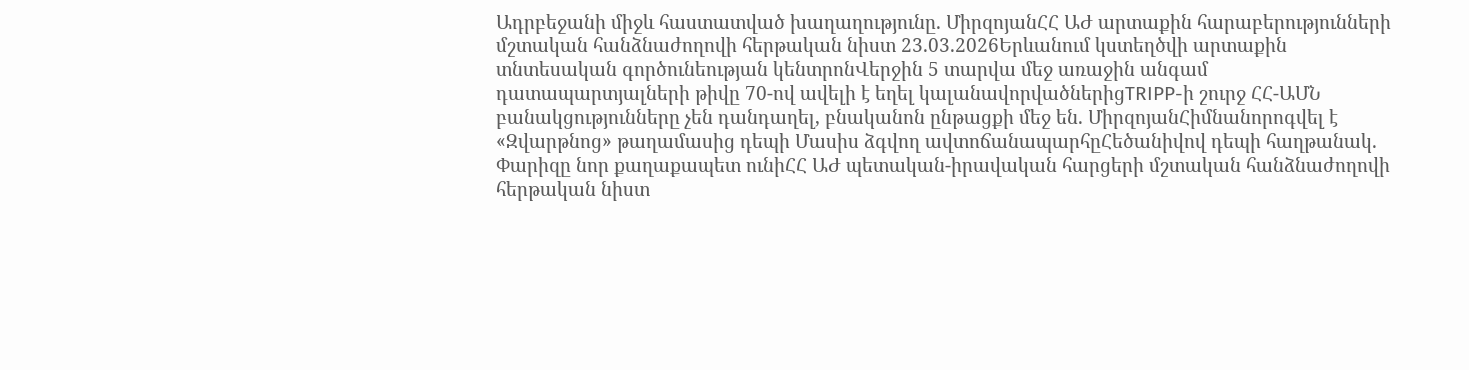Ադրբեջանի միջև հաստատված խաղաղությունը. ՄիրզոյանՀՀ ԱԺ արտաքին հարաբերությունների մշտական հանձնաժողովի հերթական նիստ 23.03.2026Երևանում կստեղծվի արտաքին տնտեսական գործունեության կենտրոնՎերջին 5 տարվա մեջ առաջին անգամ դատապարտյալների թիվը 70-ով ավելի է եղել կալանավորվածներիցTRIPP-ի շուրջ ՀՀ-ԱՄՆ բանակցությունները չեն դանդաղել, բնականոն ընթացքի մեջ են. ՄիրզոյանՀիմնանորոգվել է «Զվարթնոց» թաղամասից դեպի Մասիս ձգվող ավտոճանապարհըՀեծանիվով դեպի հաղթանակ. Փարիզը նոր քաղաքապետ ունիՀՀ ԱԺ պետական-իրավական հարցերի մշտական հանձնաժողովի հերթական նիստ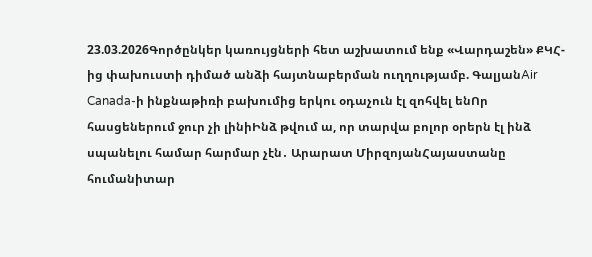23.03.2026Գործընկեր կառույցների հետ աշխատում ենք «Վարդաշեն» ՔԿՀ-ից փախուստի դիմած անձի հայտնաբերման ուղղությամբ. ԳալյանAir Canada-ի ինքնաթիռի բախումից երկու օդաչուն էլ զոհվել ենՈր հասցեներում ջուր չի լինիԻնձ թվում ա, որ տարվա բոլոր օրերն էլ ինձ սպանելու համար հարմար չէն․ Արարատ ՄիրզոյանՀայաստանը հումանիտար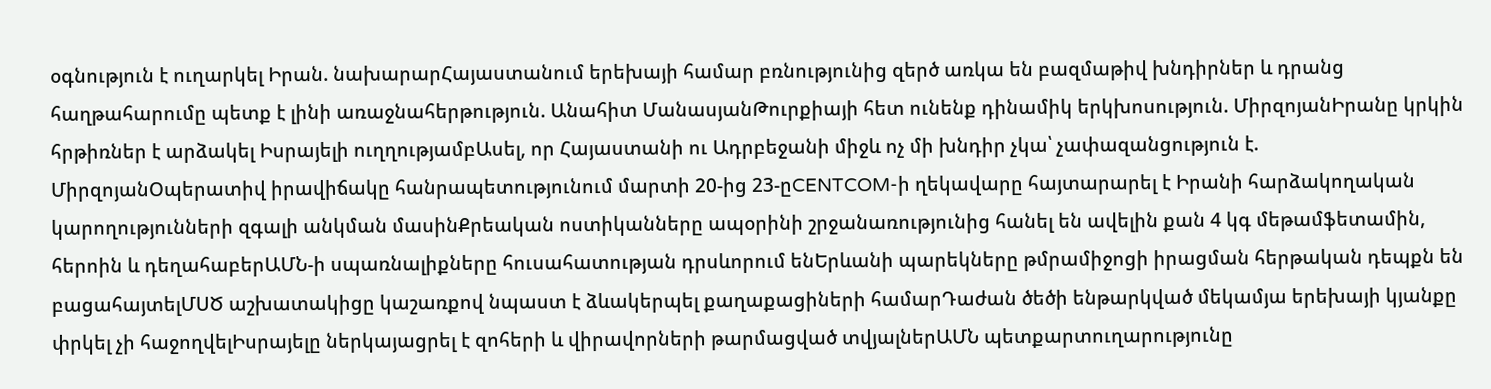օգնություն է ուղարկել Իրան. նախարարՀայաստանում երեխայի համար բռնությունից զերծ առկա են բազմաթիվ խնդիրներ և դրանց հաղթահարումը պետք է լինի առաջնահերթություն. Անահիտ ՄանասյանԹուրքիայի հետ ունենք դինամիկ երկխոսություն. ՄիրզոյանԻրանը կրկին հրթիռներ է արձակել Իսրայելի ուղղությամբԱսել, որ Հայաստանի ու Ադրբեջանի միջև ոչ մի խնդիր չկա՝ չափազանցություն է. ՄիրզոյանՕպերատիվ իրավիճակը հանրապետությունում մարտի 20-ից 23-ըCENTCOM-ի ղեկավարը հայտարարել է Իրանի հարձակողական կարողությունների զգալի անկման մասինՔրեական ոստիկանները ապօրինի շրջանառությունից հանել են ավելին քան 4 կգ մեթամֆետամին, հերոին և դեղահաբերԱՄՆ-ի սպառնալիքները հուսահատության դրսևորում ենԵրևանի պարեկները թմրամիջոցի իրացման հերթական դեպքն են բացահայտելՄՍԾ աշխատակիցը կաշառքով նպաստ է ձևակերպել քաղաքացիների համարԴաժան ծեծի ենթարկված մեկամյա երեխայի կյանքը փրկել չի հաջողվելԻսրայելը ներկայացրել է զոհերի և վիրավորների թարմացված տվյալներԱՄՆ պետքարտուղարությունը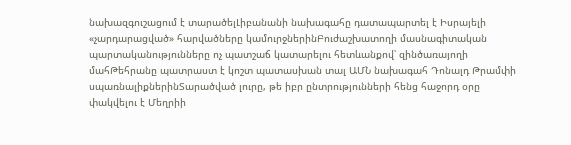նախազգուշացում է տարածելԼիբանանի նախագահը դատապարտել է Իսրայելի «չարդարացված» հարվածները կամուրջներինԲուժաշխատողի մասնագիտական պարտականությունները ոչ պատշաճ կատարելու հետևանքով՝ զինծառայողի մահԹեհրանը պատրաստ է կոշտ պատասխան տալ ԱՄՆ նախագահ Դոնալդ Թրամփի սպառնալիքներինՏարածված լուրը, թե իբր ընտրությունների հենց հաջորդ օրը փակվելու է Մեղրիի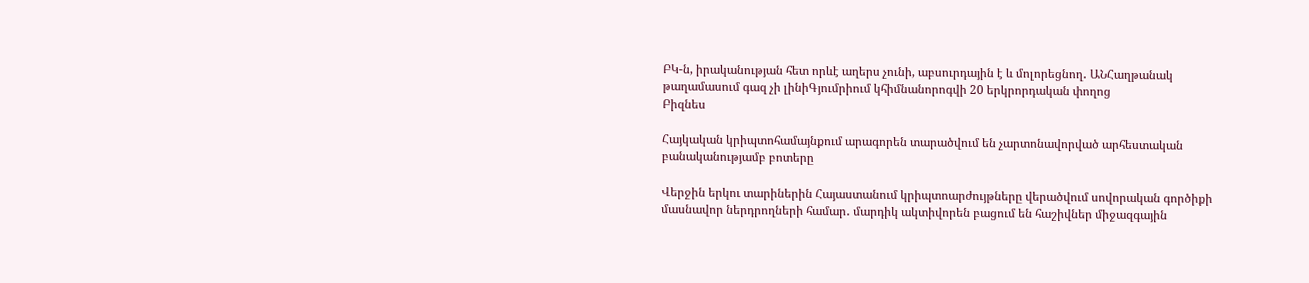ԲԿ-ն, իրականության հետ որևէ աղերս չունի, աբսուրդային է և մոլորեցնող․ ԱՆՀաղթանակ թաղամասում գազ չի լինիԳյումրիում կհիմնանորոգվի 20 երկրորդական փողոց
Բիզնես

Հայկական կրիպտոհամայնքում արագորեն տարածվում են չարտոնավորված արհեստական բանականությամբ բոտերը

Վերջին երկու տարիներին Հայաստանում կրիպտոարժույթները վերածվում սովորական գործիքի մասնավոր ներդրողների համար․ մարդիկ ակտիվորեն բացում են հաշիվներ միջազգային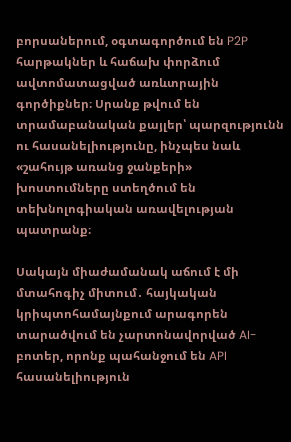բորսաներում, օգտագործում են P2P հարթակներ և հաճախ փորձում ավտոմատացված առևտրային գործիքներ։ Սրանք թվում են տրամաբանական քայլեր՝ պարզությունն ու հասանելիությունը, ինչպես նաև «շահույթ առանց ջանքերի» խոստումները ստեղծում են տեխնոլոգիական առավելության պատրանք։

Սակայն միաժամանակ աճում է մի մտահոգիչ միտում․ հայկական կրիպտոհամայնքում արագորեն տարածվում են չարտոնավորված AI-բոտեր, որոնք պահանջում են API հասանելիություն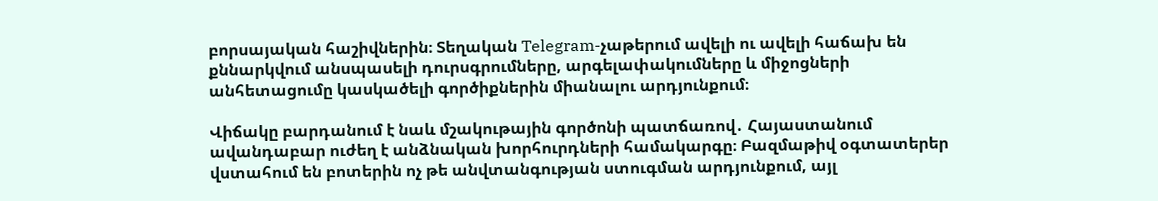բորսայական հաշիվներին։ Տեղական Telegram-չաթերում ավելի ու ավելի հաճախ են քննարկվում անսպասելի դուրսգրումները, արգելափակումները և միջոցների անհետացումը կասկածելի գործիքներին միանալու արդյունքում։

Վիճակը բարդանում է նաև մշակութային գործոնի պատճառով․ Հայաստանում ավանդաբար ուժեղ է անձնական խորհուրդների համակարգը։ Բազմաթիվ օգտատերեր վստահում են բոտերին ոչ թե անվտանգության ստուգման արդյունքում, այլ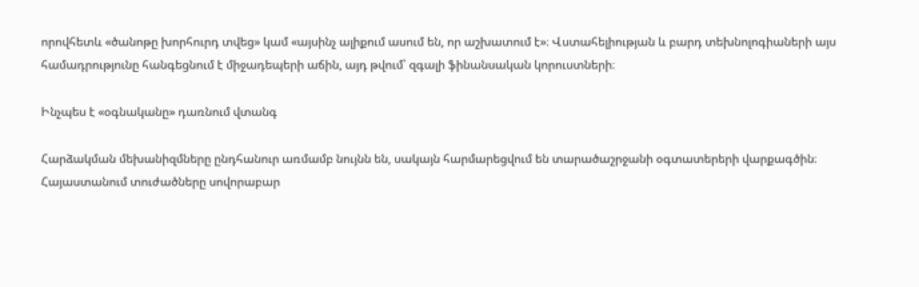որովհետև «ծանոթը խորհուրդ տվեց» կամ «այսինչ ալիքում ասում են, որ աշխատում է»։ Վստահելիության և բարդ տեխնոլոգիաների այս համադրությունը հանգեցնում է միջադեպերի աճին, այդ թվում՝ զգալի ֆինանսական կորուստների։

Ինչպես է «օգնականը» դառնում վտանգ

Հարձակման մեխանիզմները ընդհանուր առմամբ նույնն են, սակայն հարմարեցվում են տարածաշրջանի օգտատերերի վարքագծին։ Հայաստանում տուժածները սովորաբար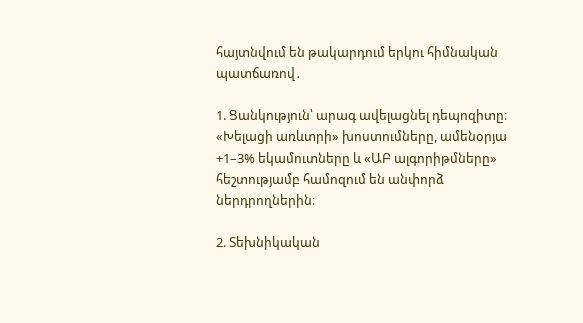հայտնվում են թակարդում երկու հիմնական պատճառով․

1. Ցանկություն՝ արագ ավելացնել դեպոզիտը։
«Խելացի առևտրի» խոստումները, ամենօրյա +1–3% եկամուտները և «ԱԲ ալգորիթմները» հեշտությամբ համոզում են անփորձ ներդրողներին։

2. Տեխնիկական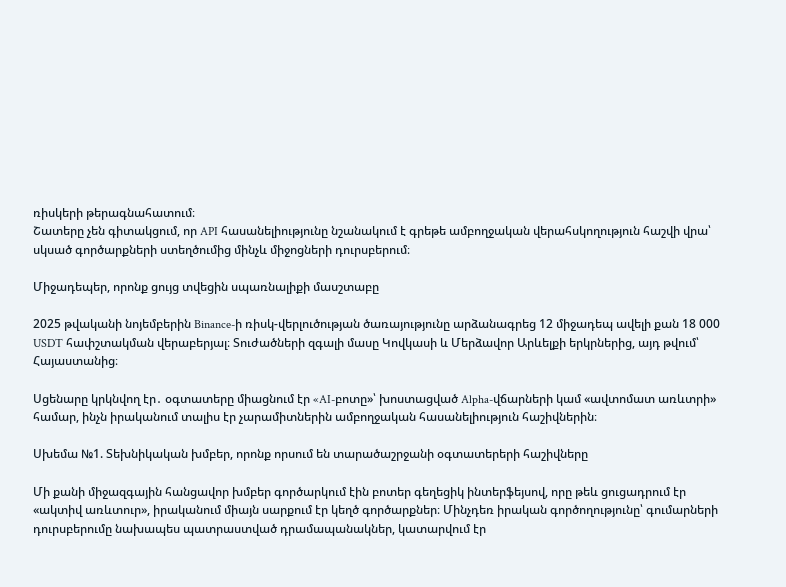ռիսկերի թերագնահատում։
Շատերը չեն գիտակցում, որ API հասանելիությունը նշանակում է գրեթե ամբողջական վերահսկողություն հաշվի վրա՝ սկսած գործարքների ստեղծումից մինչև միջոցների դուրսբերում։

Միջադեպեր, որոնք ցույց տվեցին սպառնալիքի մասշտաբը

2025 թվականի նոյեմբերին Binance-ի ռիսկ-վերլուծության ծառայությունը արձանագրեց 12 միջադեպ ավելի քան 18 000 USDT հափշտակման վերաբերյալ։ Տուժածների զգալի մասը Կովկասի և Մերձավոր Արևելքի երկրներից, այդ թվում՝ Հայաստանից։

Սցենարը կրկնվող էր․ օգտատերը միացնում էր «AI-բոտը»՝ խոստացված Alpha-վճարների կամ «ավտոմատ առևտրի» համար, ինչն իրականում տալիս էր չարամիտներին ամբողջական հասանելիություն հաշիվներին։

Սխեմա №1. Տեխնիկական խմբեր, որոնք որսում են տարածաշրջանի օգտատերերի հաշիվները

Մի քանի միջազգային հանցավոր խմբեր գործարկում էին բոտեր գեղեցիկ ինտերֆեյսով, որը թեև ցուցադրում էր «ակտիվ առևտուր», իրականում միայն սարքում էր կեղծ գործարքներ։ Մինչդեռ իրական գործողությունը՝ գումարների դուրսբերումը նախապես պատրաստված դրամապանակներ, կատարվում էր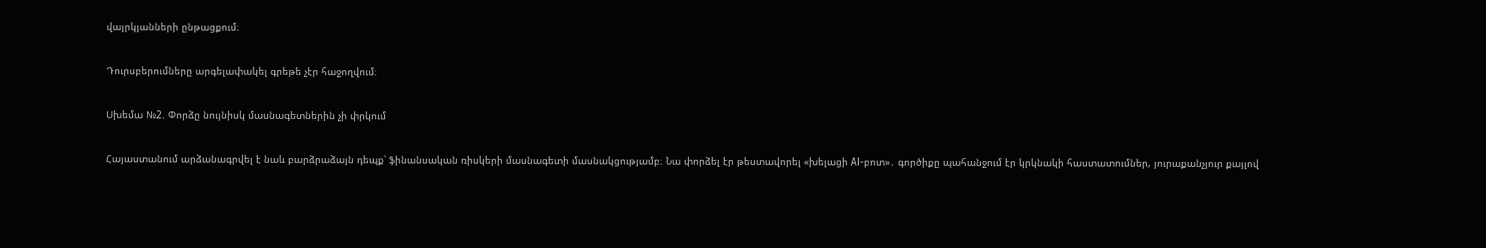վայրկյանների ընթացքում։

Դուրսբերումները արգելափակել գրեթե չէր հաջողվում։

Սխեմա №2. Փորձը նույնիսկ մասնագետներին չի փրկում

Հայաստանում արձանագրվել է նաև բարձրաձայն դեպք՝ ֆինանսական ռիսկերի մասնագետի մասնակցությամբ։ Նա փորձել էր թեստավորել «խելացի AI-բոտ»․ գործիքը պահանջում էր կրկնակի հաստատումներ, յուրաքանչյուր քայլով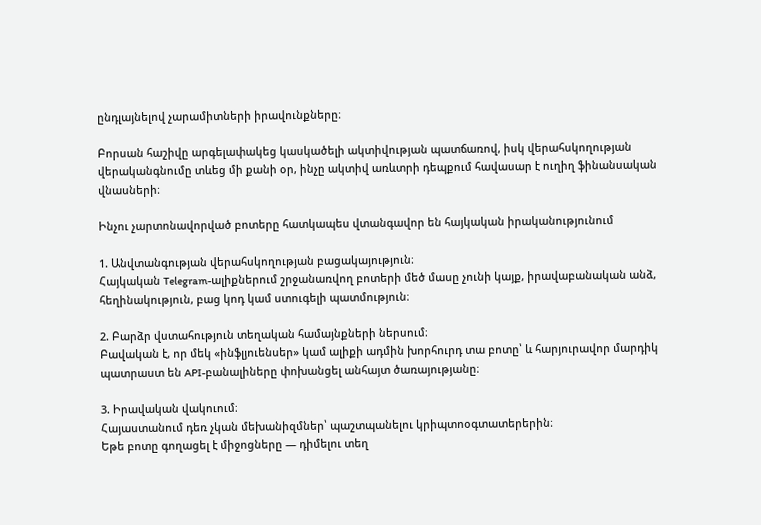ընդլայնելով չարամիտների իրավունքները։

Բորսան հաշիվը արգելափակեց կասկածելի ակտիվության պատճառով, իսկ վերահսկողության վերականգնումը տևեց մի քանի օր, ինչը ակտիվ առևտրի դեպքում հավասար է ուղիղ ֆինանսական վնասների։

Ինչու չարտոնավորված բոտերը հատկապես վտանգավոր են հայկական իրականությունում

1. Անվտանգության վերահսկողության բացակայություն։
Հայկական Telegram-ալիքներում շրջանառվող բոտերի մեծ մասը չունի կայք, իրավաբանական անձ, հեղինակություն, բաց կոդ կամ ստուգելի պատմություն։

2. Բարձր վստահություն տեղական համայնքների ներսում։
Բավական է, որ մեկ «ինֆլյուենսեր» կամ ալիքի ադմին խորհուրդ տա բոտը՝ և հարյուրավոր մարդիկ պատրաստ են API-բանալիները փոխանցել անհայտ ծառայությանը։

3. Իրավական վակուում։
Հայաստանում դեռ չկան մեխանիզմներ՝ պաշտպանելու կրիպտոօգտատերերին։
Եթե բոտը գողացել է միջոցները — դիմելու տեղ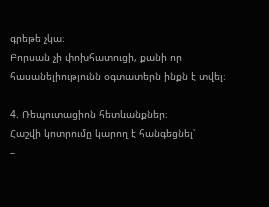գրեթե չկա։
Բորսան չի փոխհատուցի, քանի որ հասանելիությունն օգտատերն ինքն է տվել։

4. Ռեպուտացիոն հետևանքներ։
Հաշվի կոտրումը կարող է հանգեցնել՝
–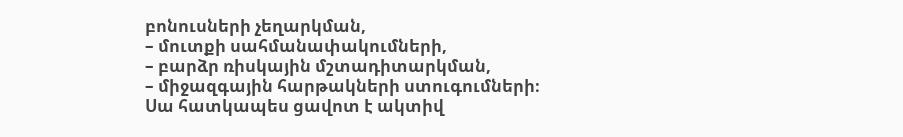բոնուսների չեղարկման,
– մուտքի սահմանափակումների,
– բարձր ռիսկային մշտադիտարկման,
– միջազգային հարթակների ստուգումների։
Սա հատկապես ցավոտ է ակտիվ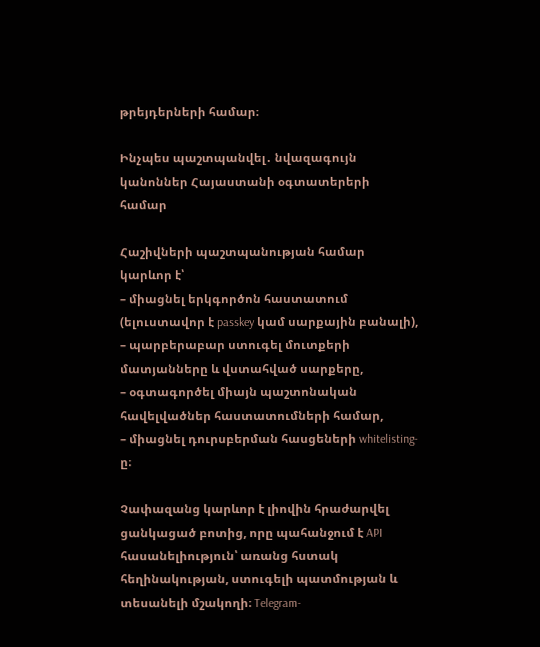թրեյդերների համար։

Ինչպես պաշտպանվել․ նվազագույն կանոններ Հայաստանի օգտատերերի համար

Հաշիվների պաշտպանության համար կարևոր է՝
– միացնել երկգործոն հաստատում (ելուստավոր է passkey կամ սարքային բանալի),
– պարբերաբար ստուգել մուտքերի մատյանները և վստահված սարքերը,
– օգտագործել միայն պաշտոնական հավելվածներ հաստատումների համար,
– միացնել դուրսբերման հասցեների whitelisting-ը։

Չափազանց կարևոր է լիովին հրաժարվել ցանկացած բոտից, որը պահանջում է API հասանելիություն՝ առանց հստակ հեղինակության, ստուգելի պատմության և տեսանելի մշակողի։ Telegram-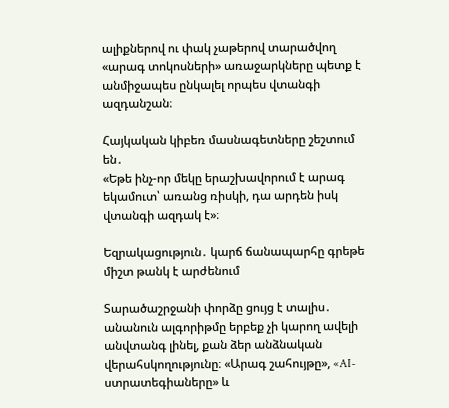ալիքներով ու փակ չաթերով տարածվող «արագ տոկոսների» առաջարկները պետք է անմիջապես ընկալել որպես վտանգի ազդանշան։

Հայկական կիբեռ մասնագետները շեշտում են․
«Եթե ինչ-որ մեկը երաշխավորում է արագ եկամուտ՝ առանց ռիսկի, դա արդեն իսկ վտանգի ազդակ է»։

Եզրակացություն․ կարճ ճանապարհը գրեթե միշտ թանկ է արժենում

Տարածաշրջանի փորձը ցույց է տալիս․ անանուն ալգորիթմը երբեք չի կարող ավելի անվտանգ լինել, քան ձեր անձնական վերահսկողությունը։ «Արագ շահույթը», «AI-ստրատեգիաները» և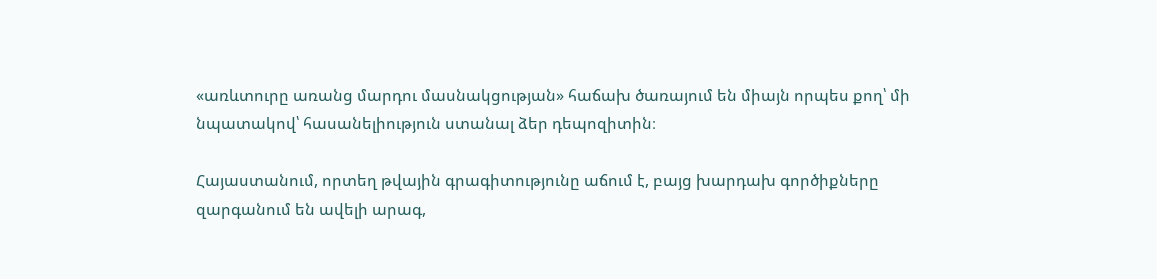«առևտուրը առանց մարդու մասնակցության» հաճախ ծառայում են միայն որպես քող՝ մի նպատակով՝ հասանելիություն ստանալ ձեր դեպոզիտին։

Հայաստանում, որտեղ թվային գրագիտությունը աճում է, բայց խարդախ գործիքները զարգանում են ավելի արագ,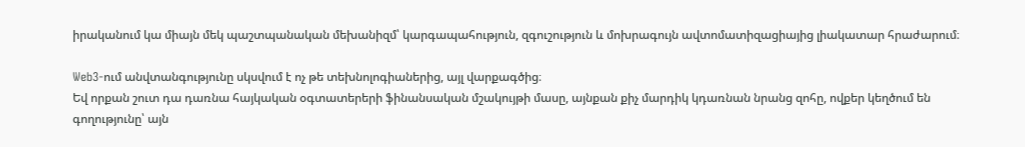իրականում կա միայն մեկ պաշտպանական մեխանիզմ՝ կարգապահություն, զգուշություն և մոխրագույն ավտոմատիզացիայից լիակատար հրաժարում։

Web3-ում անվտանգությունը սկսվում է ոչ թե տեխնոլոգիաներից, այլ վարքագծից։
Եվ որքան շուտ դա դառնա հայկական օգտատերերի ֆինանսական մշակույթի մասը, այնքան քիչ մարդիկ կդառնան նրանց զոհը, ովքեր կեղծում են գողությունը՝ այն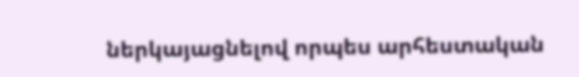ներկայացնելով որպես արհեստական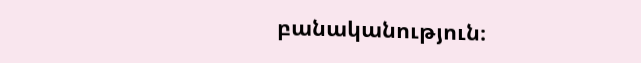բանականություն։